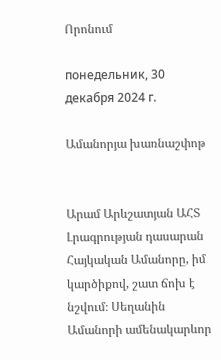Որոնում

понедельник, 30 декабря 2024 г.

Ամանորյա խառնաշփոթ


Արամ Արևշատյան ԱՀՏ Լրագրության դասարան
Հայկական Ամանորը, իմ կարծիքով, շատ ճոխ է նշվում։ Սեղանին Ամանորի ամենակարևոր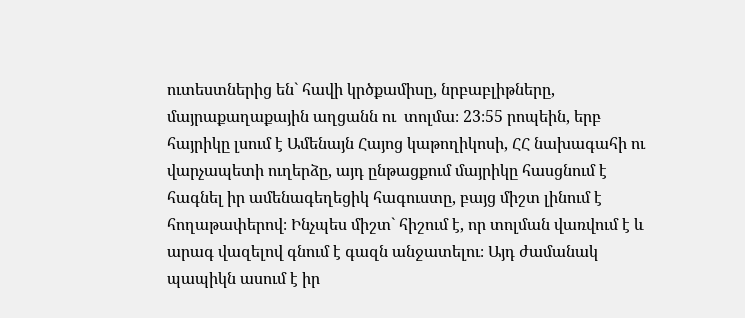ուտեստներից են` հավի կրծքամիսը, նրբաբլիթները, մայրաքաղաքային աղցանն ու  տոլմա։ 23։55 րոպեին, երբ հայրիկը լսում է Ամենայն Հայոց կաթողիկոսի, ՀՀ նախագահի ու վարչապետի ուղերձը, այդ ընթացքում մայրիկը հասցնում է հագնել իր ամենագեղեցիկ հագուստը, բայց միշտ լինում է հողաթափերով։ Ինչպես միշտ` հիշում է, որ տոլման վառվում է և արագ վազելով գնում է գազն անջատելու։ Այդ ժամանակ պապիկն ասում է իր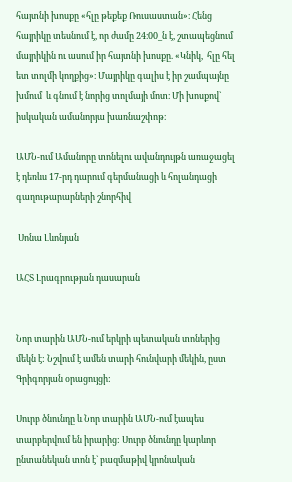հայտնի խոսքը «հլը թեքեք Ռուսաստան»։ Հենց հայրիկը տեսնում է, որ ժամը 24։00_ն է, շտապեցնում մայրիկին ու ասում իր հայտնի խոսքը. «Կնիկ,  հլը հել ետ տոլմի կողքից»։ Մայրիկը գալիս է իր շամպայնը խմում  և գնում է նորից տոլմայի մոտ։ Մի խոսքով` իսկական ամանորյա խառնաշփոթ։

ԱՄՆ-ում Ամանորը տոնելու ավանդույթն առաջացել է դեռևս 17-րդ դարում գերմանացի և հոլանդացի գաղութարարների շնորհիվ

 Սոնա Լևոնյան

ԱՀՏ Լրագրության դասարան


Նոր տարին ԱՄՆ-ում երկրի պետական տոներից մեկն է: Նշվում է ամեն տարի հունվարի մեկին, ըստ Գրիգորյան օրացույցի:

Սուրբ ծնունդը և Նոր տարին ԱՄՆ-ում էապես տարբերվում են իրարից: Սուրբ ծնունդը կարևոր ընտանեկան տոն է` բազմաթիվ կրոնական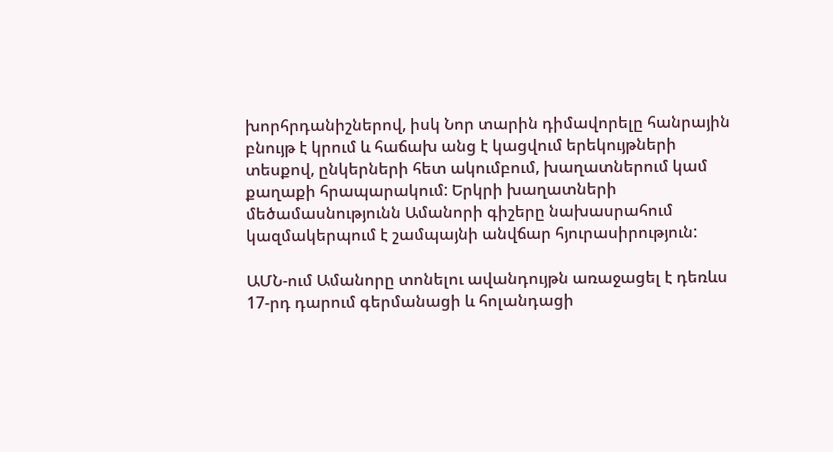խորհրդանիշներով, իսկ Նոր տարին դիմավորելը հանրային բնույթ է կրում և հաճախ անց է կացվում երեկույթների տեսքով, ընկերների հետ ակումբում, խաղատներում կամ քաղաքի հրապարակում: Երկրի խաղատների մեծամասնությունն Ամանորի գիշերը նախասրահում կազմակերպում է շամպայնի անվճար հյուրասիրություն:

ԱՄՆ-ում Ամանորը տոնելու ավանդույթն առաջացել է դեռևս 17-րդ դարում գերմանացի և հոլանդացի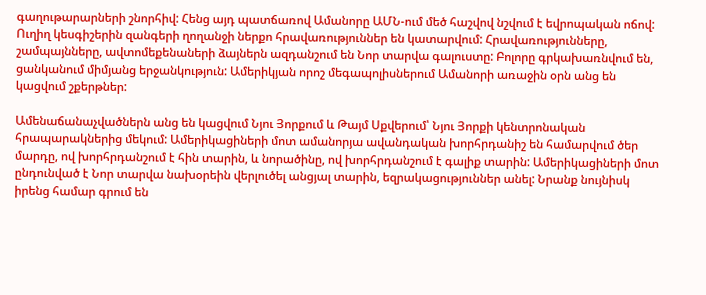գաղութարարների շնորհիվ: Հենց այդ պատճառով Ամանորը ԱՄՆ-ում մեծ հաշվով նշվում է եվրոպական ոճով: Ուղիղ կեսգիշերին զանգերի ղողանջի ներքո հրավառություններ են կատարվում: Հրավառությունները, շամպայնները, ավտոմեքենաների ձայներն ազդանշում են Նոր տարվա գալուստը: Բոլորը գրկախառնվում են, ցանկանում միմյանց երջանկություն: Ամերիկյան որոշ մեգապոլիսներում Ամանորի առաջին օրն անց են կացվում շքերթներ:

Ամենաճանաչվածներն անց են կացվում Նյու Յորքում և Թայմ Սքվերում՝ Նյու Յորքի կենտրոնական հրապարակներից մեկում: Ամերիկացիների մոտ ամանորյա ավանդական խորհրդանիշ են համարվում ծեր մարդը, ով խորհրդանշում է հին տարին, և նորածինը, ով խորհրդանշում է գալիք տարին: Ամերիկացիների մոտ ընդունված է Նոր տարվա նախօրեին վերլուծել անցյալ տարին, եզրակացություններ անել: Նրանք նույնիսկ իրենց համար գրում են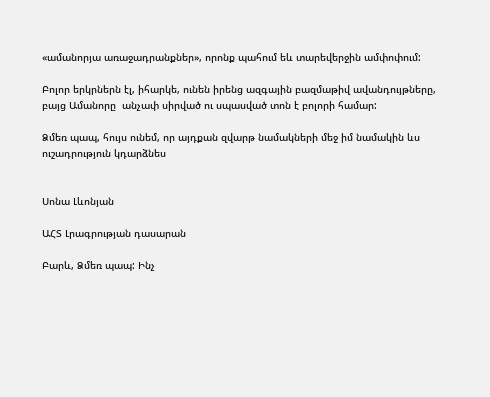«ամանորյա առաջադրանքներ», որոնք պահում եև տարեվերջին ամփոփում:

Բոլոր երկրներն էլ, իհարկե, ունեն իրենց ազգային բազմաթիվ ավանդույթները, բայց Ամանորը  անչափ սիրված ու սպասված տոն է բոլորի համար:

Ձմեռ պապ, հույս ունեմ, որ այդքան զվարթ նամակների մեջ իմ նամակին ևս ուշադրություն կդարձնես


Սոնա Լևոնյան

ԱՀՏ Լրագրության դասարան

Բարև, Ձմեռ պապ: Ինչ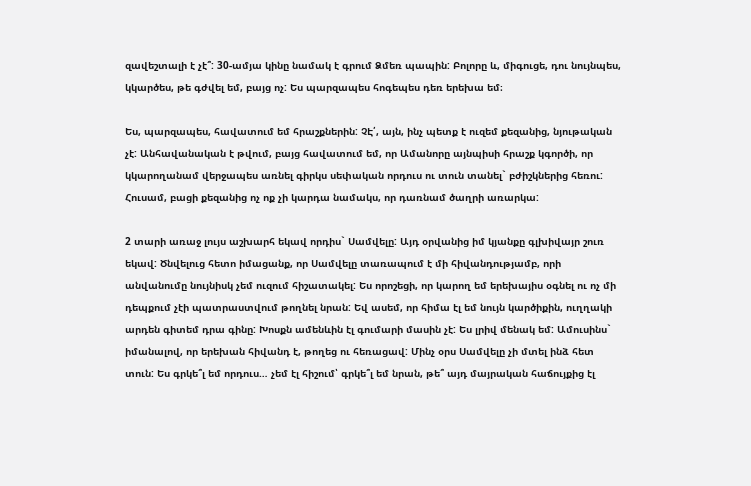զավեշտալի է չէ՞: 30-ամյա կինը նամակ է գրում Ձմեռ պապին: Բոլորը և, միգուցե, դու նույնպես, կկարծես, թե գժվել եմ, բայց ոչ: Ես պարզապես հոգեպես դեռ երեխա եմ։

Ես, պարզապես, հավատում եմ հրաշքներին: ՉԷ՛, այն, ինչ պետք է ուզեմ քեզանից, նյութական չէ: Անհավանական է թվում, բայց հավատում եմ, որ Ամանորը այնպիսի հրաշք կգործի, որ կկարողանամ վերջապես առնել գիրկս սեփական որդուս ու տուն տանել` բժիշկներից հեռու: Հուսամ, բացի քեզանից ոչ ոք չի կարդա նամակս, որ դառնամ ծաղրի առարկա:

2 տարի առաջ լույս աշխարհ եկավ որդիս` Սամվելը: Այդ օրվանից իմ կյանքը գլխիվայր շուռ եկավ: Ծնվելուց հետո իմացանք, որ Սամվելը տառապում է մի հիվանդությամբ, որի անվանումը նույնիսկ չեմ ուզում հիշատակել: Ես որոշեցի, որ կարող եմ երեխայիս օգնել ու ոչ մի դեպքում չէի պատրաստվում թողնել նրան: Եվ ասեմ, որ հիմա էլ եմ նույն կարծիքին, ուղղակի  արդեն գիտեմ դրա գինը: Խոսքն ամենևին էլ գումարի մասին չէ: Ես լրիվ մենակ եմ: Ամուսինս` իմանալով, որ երեխան հիվանդ է, թողեց ու հեռացավ: Մինչ օրս Սամվելը չի մտել ինձ հետ տուն: Ես գրկե՞լ եմ որդուս… չեմ էլ հիշում՝ գրկե՞լ եմ նրան, թե՞ այդ մայրական հաճույքից էլ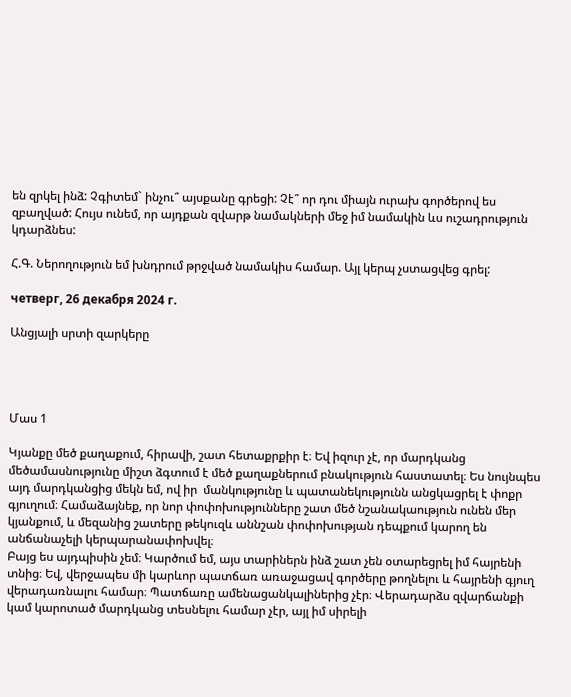են զրկել ինձ: Չգիտեմ` ինչու՞ այսքանը գրեցի: Չէ՞ որ դու միայն ուրախ գործերով ես զբաղված: Հույս ունեմ, որ այդքան զվարթ նամակների մեջ իմ նամակին ևս ուշադրություն կդարձնես:

Հ.Գ. Ներողություն եմ խնդրում թրջված նամակիս համար. Այլ կերպ չստացվեց գրել:

четверг, 26 декабря 2024 г.

Անցյալի սրտի զարկերը




Մաս 1

Կյանքը մեծ քաղաքում, հիրավի, շատ հետաքրքիր է։ Եվ իզուր չէ, որ մարդկանց մեծամասնությունը միշտ ձգտում է մեծ քաղաքներում բնակություն հաստատել։ Ես նույնպես այդ մարդկանցից մեկն եմ, ով իր  մանկությունը և պատանեկությունն անցկացրել է փոքր գյուղում։ Համաձայնեք, որ նոր փոփոխությունները շատ մեծ նշանակաություն ունեն մեր կյանքում, և մեզանից շատերը թեկուզև աննշան փոփոխության դեպքում կարող են անճանաչելի կերպարանափոխվել։
Բայց ես այդպիսին չեմ։ Կարծում եմ, այս տարիներն ինձ շատ չեն օտարեցրել իմ հայրենի տնից։ Եվ, վերջապես մի կարևոր պատճառ առաջացավ գործերը թողնելու և հայրենի գյուղ վերադառնալու համար։ Պատճառը ամենացանկալիներից չէր։ Վերադարձս զվարճանքի կամ կարոտած մարդկանց տեսնելու համար չէր, այլ իմ սիրելի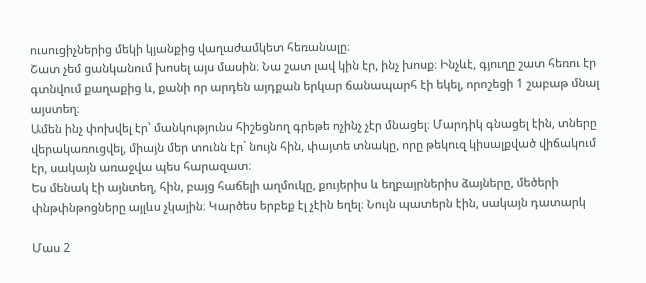ուսուցիչներից մեկի կյանքից վաղաժամկետ հեռանալը։
Շատ չեմ ցանկանում խոսել այս մասին։ Նա շատ լավ կին էր, ինչ խոսք։ Ինչևէ, գյուղը շատ հեռու էր գտնվում քաղաքից և, քանի որ արդեն այդքան երկար ճանապարհ էի եկել, որոշեցի 1 շաբաթ մնալ այստեղ։
Ամեն ինչ փոխվել էր՝ մանկությունս հիշեցնող գրեթե ոչինչ չէր մնացել։ Մարդիկ գնացել էին, տները վերակառուցվել, միայն մեր տունն էր` նույն հին, փայտե տնակը, որը թեկուզ կիսալքված վիճակում էր, սակայն առաջվա պես հարազատ։
Ես մենակ էի այնտեղ, հին, բայց հաճելի աղմուկը, քույերիս և եղբայրներիս ձայները, մեծերի փնթփնթոցները այլևս չկային։ Կարծես երբեք էլ չէին եղել։ Նույն պատերն էին, սակայն դատարկ

Մաս 2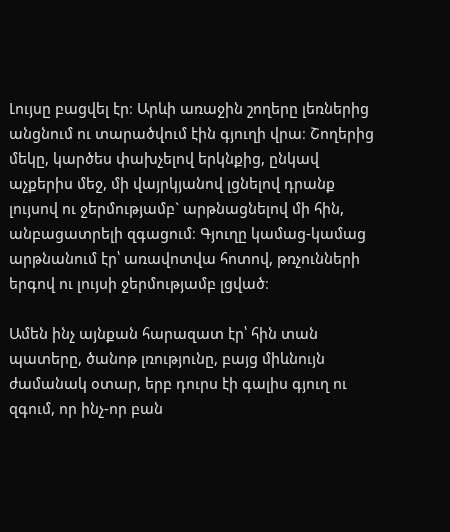Լույսը բացվել էր։ Արևի առաջին շողերը լեռներից անցնում ու տարածվում էին գյուղի վրա։ Շողերից մեկը, կարծես փախչելով երկնքից, ընկավ աչքերիս մեջ, մի վայրկյանով լցնելով դրանք լույսով ու ջերմությամբ` արթնացնելով մի հին, անբացատրելի զգացում։ Գյուղը կամաց-կամաց արթնանում էր՝ առավոտվա հոտով, թռչունների երգով ու լույսի ջերմությամբ լցված։

Ամեն ինչ այնքան հարազատ էր՝ հին տան պատերը, ծանոթ լռությունը, բայց միևնույն ժամանակ օտար, երբ դուրս էի գալիս գյուղ ու զգում, որ ինչ-որ բան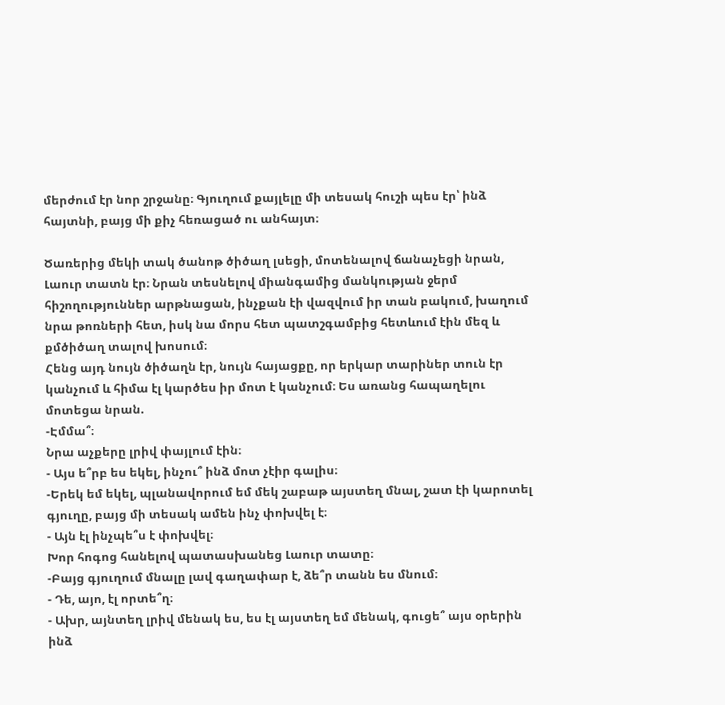մերժում էր նոր շրջանը։ Գյուղում քայլելը մի տեսակ հուշի պես էր՝ ինձ հայտնի, բայց մի քիչ հեռացած ու անհայտ։

Ծառերից մեկի տակ ծանոթ ծիծաղ լսեցի, մոտենալով ճանաչեցի նրան, Լաուր տատն էր։ Նրան տեսնելով միանգամից մանկության ջերմ հիշողություններ արթնացան, ինչքան էի վազվում իր տան բակում, խաղում նրա թոռների հետ, իսկ նա մորս հետ պատշգամբից հետևում էին մեզ և քմծիծաղ տալով խոսում։
Հենց այդ նույն ծիծաղն էր, նույն հայացքը, որ երկար տարիներ տուն էր կանչում և հիմա էլ կարծես իր մոտ է կանչում։ Ես առանց հապաղելու մոտեցա նրան.
-Էմմա՞։
Նրա աչքերը լրիվ փայլում էին։
- Այս ե՞րբ ես եկել, ինչու՞ ինձ մոտ չէիր գալիս։
-Երեկ եմ եկել, պլանավորում եմ մեկ շաբաթ այստեղ մնալ, շատ էի կարոտել գյուղը, բայց մի տեսակ ամեն ինչ փոխվել է։
- Այն էլ ինչպե՞ս է փոխվել։
Խոր հոգոց հանելով պատասխանեց Լաուր տատը։
-Բայց գյուղում մնալը լավ գաղափար է, ձե՞ր տանն ես մնում։
- Դե, այո, էլ որտե՞ղ։
- Ախր, այնտեղ լրիվ մենակ ես, ես էլ այստեղ եմ մենակ, գուցե՞ այս օրերին ինձ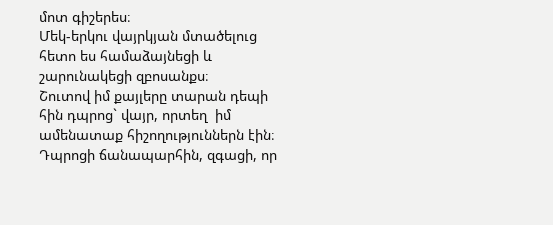մոտ գիշերես։
Մեկ-երկու վայրկյան մտածելուց հետո ես համաձայնեցի և շարունակեցի զբոսանքս։
Շուտով իմ քայլերը տարան դեպի հին դպրոց` վայր, որտեղ  իմ ամենատաք հիշողություններն էին։
Դպրոցի ճանապարհին, զգացի, որ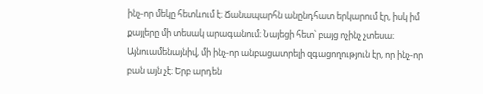ինչ-որ մեկը հետևում է։ Ճանապարհն անընդհատ երկարում էր, իսկ իմ քայլերը մի տեսակ արագանում։ Նայեցի հետ՝ բայց ոչինչ չտեսա։ Այնուամենայնիվ, մի ինչ-որ անբացատրելի զգացողություն էր, որ ինչ-որ բան այն չէ։ Երբ արդեն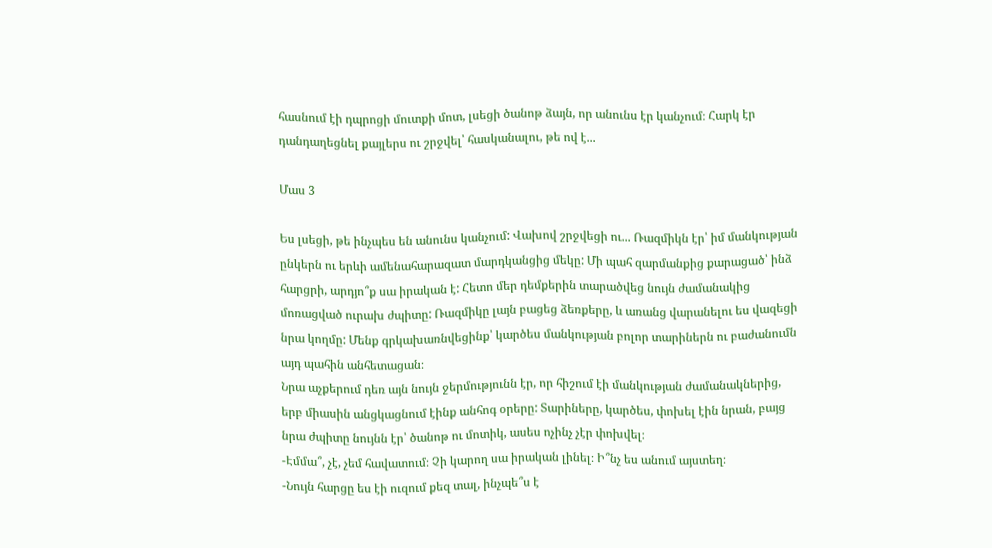հասնում էի դպրոցի մուտքի մոտ, լսեցի ծանոթ ձայն, որ անունս էր կանչում։ Հարկ էր դանդաղեցնել քայլերս ու շրջվել՝ հասկանալու, թե ով է...

Մաս 3

Ես լսեցի, թե ինչպես են անունս կանչում: Վախով շրջվեցի ու... Ռազմիկն էր՝ իմ մանկության ընկերն ու երևի ամենահարազատ մարդկանցից մեկը: Մի պահ զարմանքից քարացած՝ ինձ հարցրի, արդյո՞ք սա իրական է: Հետո մեր դեմքերին տարածվեց նույն ժամանակից մոռացված ուրախ ժպիտը: Ռազմիկը լայն բացեց ձեռքերը, և առանց վարանելու ես վազեցի նրա կողմը: Մենք գրկախառնվեցինք՝ կարծես մանկության բոլոր տարիներն ու բաժանումն այդ պահին անհետացան։
Նրա աչքերում դեռ այն նույն ջերմությունն էր, որ հիշում էի մանկության ժամանակներից, երբ միասին անցկացնում էինք անհոգ օրերը: Տարիները, կարծես, փոխել էին նրան, բայց նրա ժպիտը նույնն էր՝ ծանոթ ու մոտիկ, ասես ոչինչ չէր փոխվել։
-Էմմա՞, չէ, չեմ հավատում։ Չի կարող սա իրական լինել։ Ի՞նչ ես անում այստեղ։
-Նույն հարցը ես էի ուզում քեզ տալ, ինչպե՞ս է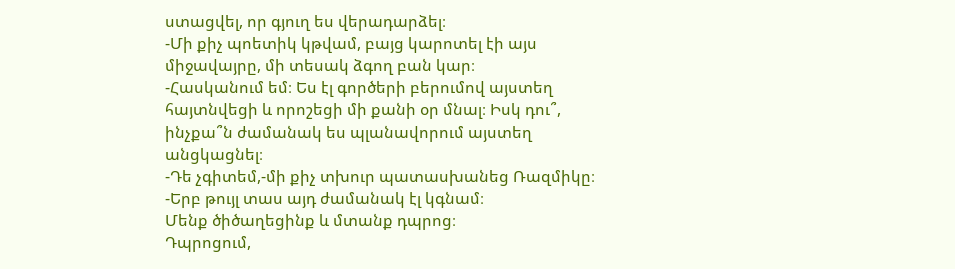ստացվել, որ գյուղ ես վերադարձել։
-Մի քիչ պոետիկ կթվամ, բայց կարոտել էի այս միջավայրը, մի տեսակ ձգող բան կար։
-Հասկանում եմ։ Ես էլ գործերի բերումով այստեղ հայտնվեցի և որոշեցի մի քանի օր մնալ։ Իսկ դու՞, ինչքա՞ն ժամանակ ես պլանավորում այստեղ անցկացնել։
-Դե չգիտեմ,-մի քիչ տխուր պատասխանեց Ռազմիկը։
-Երբ թույլ տաս այդ ժամանակ էլ կգնամ։
Մենք ծիծաղեցինք և մտանք դպրոց։
Դպրոցում,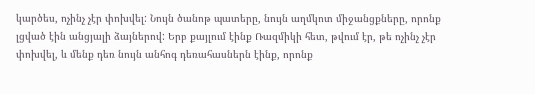կարծես, ոչինչ չէր փոխվել: Նույն ծանոթ պատերը, նույն աղմկոտ միջանցքները, որոնք լցված էին անցյալի ձայներով: Երբ քայլում էինք Ռազմիկի հետ, թվում էր, թե ոչինչ չէր փոխվել, և մենք դեռ նույն անհոգ դեռահասներն էինք, որոնք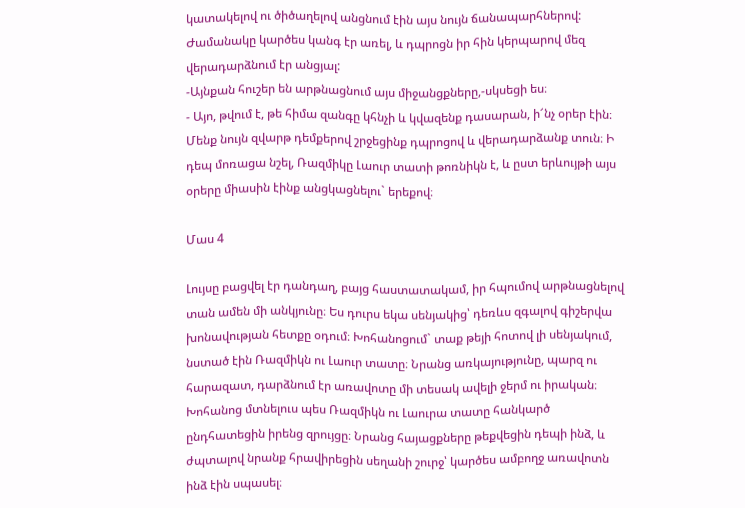կատակելով ու ծիծաղելով անցնում էին այս նույն ճանապարհներով: Ժամանակը կարծես կանգ էր առել, և դպրոցն իր հին կերպարով մեզ վերադարձնում էր անցյալ:
-Այնքան հուշեր են արթնացնում այս միջանցքները,-սկսեցի ես։
- Այո, թվում է, թե հիմա զանգը կհնչի և կվազենք դասարան, ի՜նչ օրեր էին։
Մենք նույն զվարթ դեմքերով շրջեցինք դպրոցով և վերադարձանք տուն։ Ի դեպ մոռացա նշել, Ռազմիկը Լաուր տատի թոռնիկն է, և ըստ երևույթի այս օրերը միասին էինք անցկացնելու` երեքով։

Մաս 4

Լույսը բացվել էր դանդաղ, բայց հաստատակամ, իր հպումով արթնացնելով տան ամեն մի անկյունը։ Ես դուրս եկա սենյակից՝ դեռևս զգալով գիշերվա խոնավության հետքը օդում։ Խոհանոցում` տաք թեյի հոտով լի սենյակում, նստած էին Ռազմիկն ու Լաուր տատը։ Նրանց առկայությունը, պարզ ու հարազատ, դարձնում էր առավոտը մի տեսակ ավելի ջերմ ու իրական։
Խոհանոց մտնելուս պես Ռազմիկն ու Լաուրա տատը հանկարծ ընդհատեցին իրենց զրույցը։ Նրանց հայացքները թեքվեցին դեպի ինձ, և ժպտալով նրանք հրավիրեցին սեղանի շուրջ՝ կարծես ամբողջ առավոտն ինձ էին սպասել։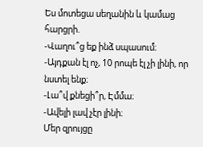Ես մոտեցա սեղանին և կամաց հարցրի.
-Վաղու՞ց եք ինձ սպասում։
-Այդքան էլ ոչ, 10 րոպե էլ չի լինի, որ նստել ենք։
-Լա՞վ քնեցի՞ր, Էմմա։
-Ավելի լավ չէր լինի։
Մեր զրույցը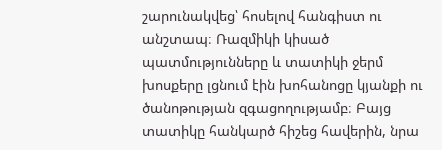շարունակվեց՝ հոսելով հանգիստ ու անշտապ։ Ռազմիկի կիսած պատմությունները և տատիկի ջերմ խոսքերը լցնում էին խոհանոցը կյանքի ու ծանոթության զգացողությամբ։ Բայց տատիկը հանկարծ հիշեց հավերին, նրա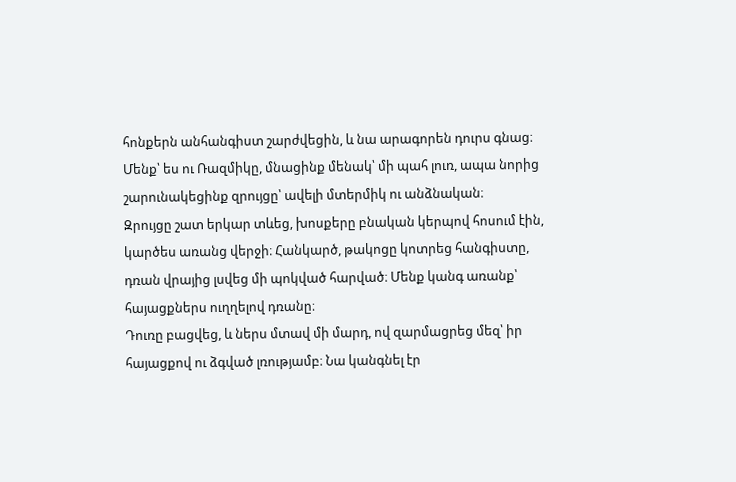հոնքերն անհանգիստ շարժվեցին, և նա արագորեն դուրս գնաց։ Մենք՝ ես ու Ռազմիկը, մնացինք մենակ՝ մի պահ լուռ, ապա նորից շարունակեցինք զրույցը՝ ավելի մտերմիկ ու անձնական։
Զրույցը շատ երկար տևեց, խոսքերը բնական կերպով հոսում էին, կարծես առանց վերջի։ Հանկարծ, թակոցը կոտրեց հանգիստը, դռան վրայից լսվեց մի պոկված հարված։ Մենք կանգ առանք՝ հայացքներս ուղղելով դռանը։
Դուռը բացվեց, և ներս մտավ մի մարդ, ով զարմացրեց մեզ՝ իր հայացքով ու ձգված լռությամբ։ Նա կանգնել էր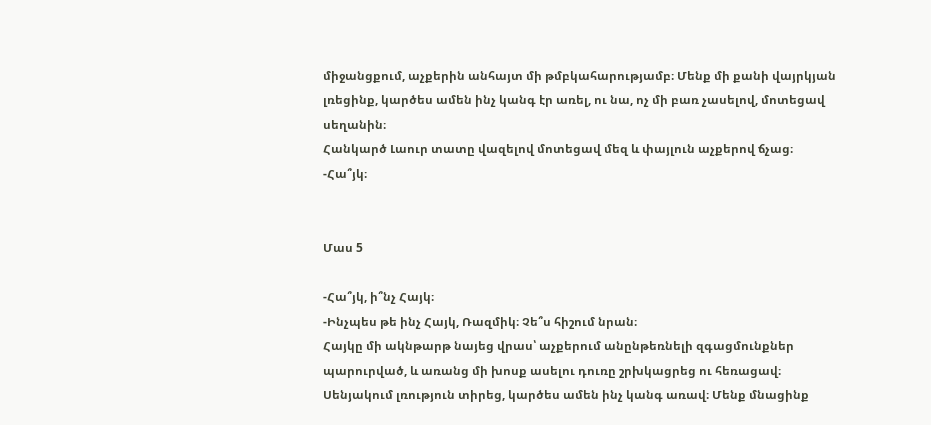միջանցքում, աչքերին անհայտ մի թմբկահարությամբ։ Մենք մի քանի վայրկյան լռեցինք, կարծես ամեն ինչ կանգ էր առել, ու նա, ոչ մի բառ չասելով, մոտեցավ սեղանին։
Հանկարծ Լաուր տատը վազելով մոտեցավ մեզ և փայլուն աչքերով ճչաց։
-Հա՞յկ։


Մաս 5

-Հա՞յկ, ի՞նչ Հայկ։
-Ինչպես թե ինչ Հայկ, Ռազմիկ։ Չե՞ս հիշում նրան։
Հայկը մի ակնթարթ նայեց վրաս՝ աչքերում անընթեռնելի զգացմունքներ պարուրված, և առանց մի խոսք ասելու դուռը շրխկացրեց ու հեռացավ։ Սենյակում լռություն տիրեց, կարծես ամեն ինչ կանգ առավ։ Մենք մնացինք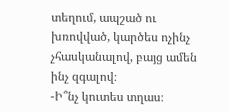տեղում, ապշած ու խռովված, կարծես ոչինչ չհասկանալով, բայց ամեն ինչ զգալով։
-Ի՞նչ կուտես տղաս։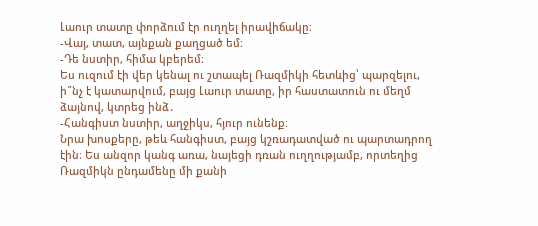Լաուր տատը փորձում էր ուղղել իրավիճակը։
-Վայ, տատ, այնքան քաղցած եմ։
-Դե նստիր, հիմա կբերեմ։
Ես ուզում էի վեր կենալ ու շտապել Ռազմիկի հետևից՝ պարզելու, ի՞նչ է կատարվում, բայց Լաուր տատը, իր հաստատուն ու մեղմ ձայնով, կտրեց ինձ․
-Հանգիստ նստիր, աղջիկս, հյուր ունենք։
Նրա խոսքերը, թեև հանգիստ, բայց կշռադատված ու պարտադրող էին։ Ես անզոր կանգ առա, նայեցի դռան ուղղությամբ, որտեղից Ռազմիկն ընդամենը մի քանի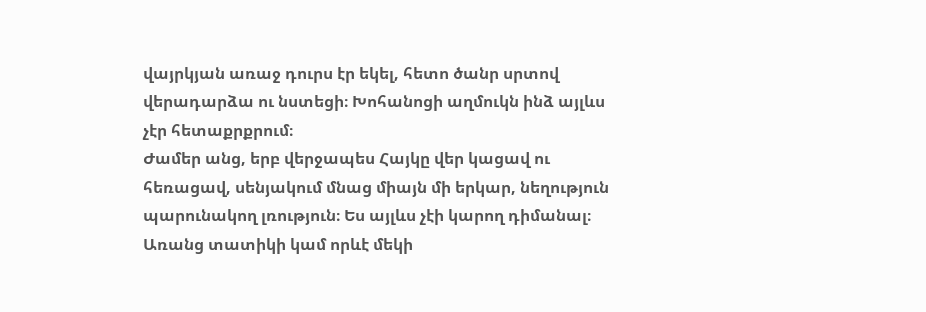վայրկյան առաջ դուրս էր եկել, հետո ծանր սրտով վերադարձա ու նստեցի։ Խոհանոցի աղմուկն ինձ այլևս չէր հետաքրքրում։
Ժամեր անց, երբ վերջապես Հայկը վեր կացավ ու հեռացավ, սենյակում մնաց միայն մի երկար, նեղություն պարունակող լռություն։ Ես այլևս չէի կարող դիմանալ։ Առանց տատիկի կամ որևէ մեկի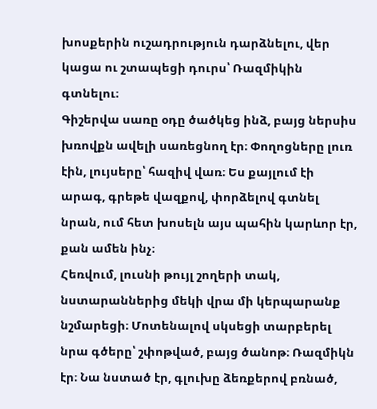խոսքերին ուշադրություն դարձնելու, վեր կացա ու շտապեցի դուրս՝ Ռազմիկին գտնելու։
Գիշերվա սառը օդը ծածկեց ինձ, բայց ներսիս խռովքն ավելի սառեցնող էր։ Փողոցները լուռ էին, լույսերը՝ հազիվ վառ։ Ես քայլում էի արագ, գրեթե վազքով, փորձելով գտնել նրան, ում հետ խոսելն այս պահին կարևոր էր, քան ամեն ինչ։
Հեռվում, լուսնի թույլ շողերի տակ, նստարաններից մեկի վրա մի կերպարանք նշմարեցի։ Մոտենալով սկսեցի տարբերել նրա գծերը՝ շփոթված, բայց ծանոթ։ Ռազմիկն էր։ Նա նստած էր, գլուխը ձեռքերով բռնած,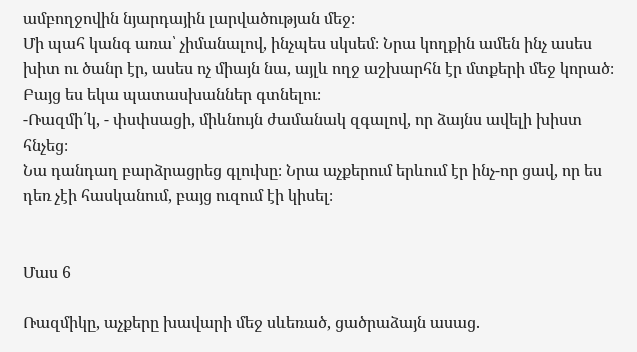ամբողջովին նյարդային լարվածության մեջ։
Մի պահ կանգ առա՝ չիմանալով, ինչպես սկսեմ։ Նրա կողքին ամեն ինչ ասես խիտ ու ծանր էր, ասես ոչ միայն նա, այլև ողջ աշխարհն էր մտքերի մեջ կորած։ Բայց ես եկա պատասխաններ գտնելու։
-Ռազմի՛կ, - փսփսացի, միևնույն ժամանակ զգալով, որ ձայնս ավելի խիստ հնչեց։
Նա դանդաղ բարձրացրեց գլուխը։ Նրա աչքերում երևում էր ինչ-որ ցավ, որ ես դեռ չէի հասկանում, բայց ուզում էի կիսել։


Մաս 6

Ռազմիկը, աչքերը խավարի մեջ սևեռած, ցածրաձայն ասաց.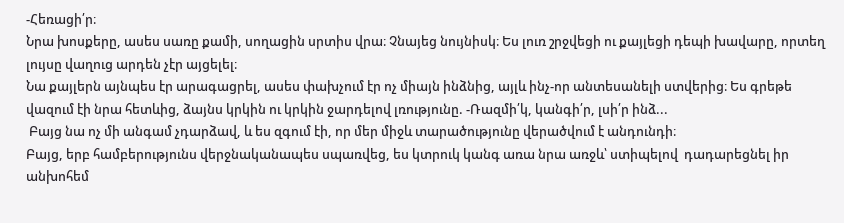-Հեռացի՛ր։
Նրա խոսքերը, ասես սառը քամի, սողացին սրտիս վրա։ Չնայեց նույնիսկ։ Ես լուռ շրջվեցի ու քայլեցի դեպի խավարը, որտեղ լույսը վաղուց արդեն չէր այցելել։
Նա քայլերն այնպես էր արագացրել, ասես փախչում էր ոչ միայն ինձնից, այլև ինչ-որ անտեսանելի ստվերից։ Ես գրեթե վազում էի նրա հետևից, ձայնս կրկին ու կրկին ջարդելով լռությունը. -Ռազմի՛կ, կանգի՛ր, լսի՛ր ինձ...
 Բայց նա ոչ մի անգամ չդարձավ, և ես զգում էի, որ մեր միջև տարածությունը վերածվում է անդունդի։
Բայց, երբ համբերությունս վերջնականապես սպառվեց, ես կտրուկ կանգ առա նրա առջև՝ ստիպելով  դադարեցնել իր անխոհեմ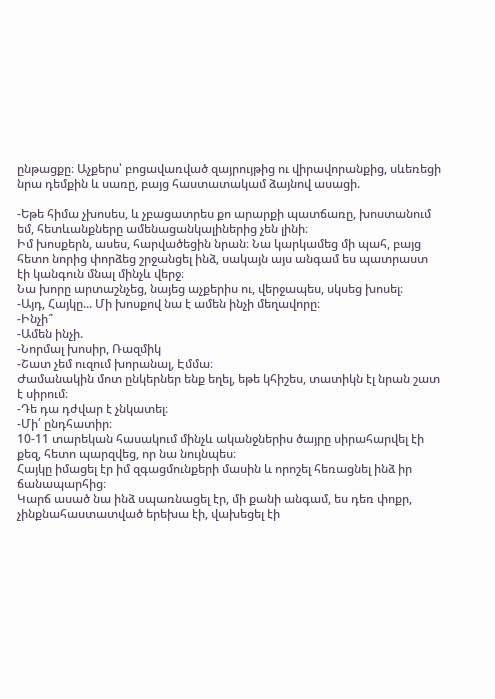ընթացքը։ Աչքերս՝ բոցավառված զայրույթից ու վիրավորանքից, սևեռեցի նրա դեմքին և սառը, բայց հաստատակամ ձայնով ասացի.

-Եթե հիմա չխոսես, և չբացատրես քո արարքի պատճառը, խոստանում եմ, հետևանքները ամենացանկալիներից չեն լինի։
Իմ խոսքերն, ասես, հարվածեցին նրան։ Նա կարկամեց մի պահ, բայց հետո նորից փորձեց շրջանցել ինձ, սակայն այս անգամ ես պատրաստ էի կանգուն մնալ մինչև վերջ։
Նա խորը արտաշնչեց, նայեց աչքերիս ու, վերջապես, սկսեց խոսել։
-Այդ, Հայկը... Մի խոսքով նա է ամեն ինչի մեղավորը։
-Ինչի՞
-Ամեն ինչի.
-Նորմալ խոսիր, Ռազմիկ
-Շատ չեմ ուզում խորանալ, Էմմա։
Ժամանակին մոտ ընկերներ ենք եղել, եթե կհիշես, տատիկն էլ նրան շատ է սիրում։
-Դե դա դժվար է չնկատել։
-Մի՛ ընդհատիր։
10-11 տարեկան հասակում մինչև ականջներիս ծայրը սիրահարվել էի քեզ, հետո պարզվեց, որ նա նույնպես։
Հայկը իմացել էր իմ զգացմունքերի մասին և որոշել հեռացնել ինձ իր ճանապարհից։
Կարճ ասած նա ինձ սպառնացել էր, մի քանի անգամ, ես դեռ փոքր, չինքնահաստատված երեխա էի, վախեցել էի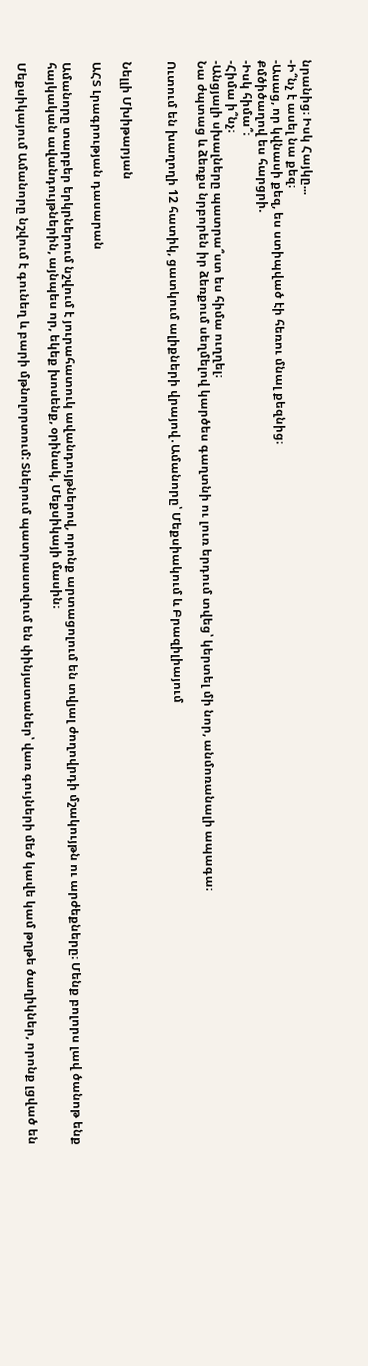նրանից։ Իսկ Հայկը...
-Ի՞նչ է ասել նա քեզ։
-Ասաց, որ կվնասի քեզ, ես ստիպված էի հեռու մնալ քեզնից։
Քմծիծաղով ես հարցրի.
-Իսկ հիմա՞։
-Հիմա ի՞նչ։
-Անցյալի սխալները պատրա՞ստ ես հիմա ուղղել։
Նա ժպտաց և ձեռքս նրբորեն իր ձեռքում սեղմելով կարծես գաղտնի ու լուռ երդում տվեց՝ կերտել մի նոր, անմոռանալի ապագա։

Ուտում են խաղողի 12 հատիկ, ցատկում ալիքների վրայով․Ամանորը՝ Մեքսիակում և Բրազիլիայում


Նելլի Մխիթարյան

ԱՀՏ Լրագրության դասարան

Ամանորը տարբեր երկրներում նշվում է յուրահատուկ ավանդույթներով, որոնք արտացոլում են տվյալ ժողովրդի մշակույթն ու արժեքները։ Մենք բոլորս լավ ծանոթ ենք հայկական ավանդույթներին, այնպես որ, եկեք խոսենք, օրինակ, Մեքսիկայի մասին։

Մեքսիկայում Ամանորը նշվում է գունեղ և բարի մթնոլորտում: Տներում պատրաստվում են փինյատաներ՝ վառ գույների մեծ կավե կամ թղթե ծաղիկներ, որոնք լցված են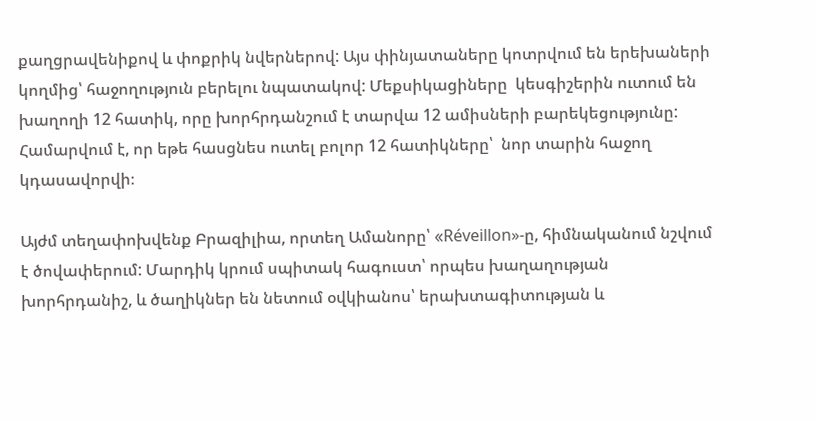քաղցրավենիքով և փոքրիկ նվերներով: Այս փինյատաները կոտրվում են երեխաների կողմից՝ հաջողություն բերելու նպատակով: Մեքսիկացիները  կեսգիշերին ուտում են խաղողի 12 հատիկ, որը խորհրդանշում է տարվա 12 ամիսների բարեկեցությունը:
Համարվում է, որ եթե հասցնես ուտել բոլոր 12 հատիկները՝  նոր տարին հաջող կդասավորվի։

Այժմ տեղափոխվենք Բրազիլիա, որտեղ Ամանորը՝ «Réveillon»-ը, հիմնականում նշվում է ծովափերում: Մարդիկ կրում սպիտակ հագուստ՝ որպես խաղաղության խորհրդանիշ, և ծաղիկներ են նետում օվկիանոս՝ երախտագիտության և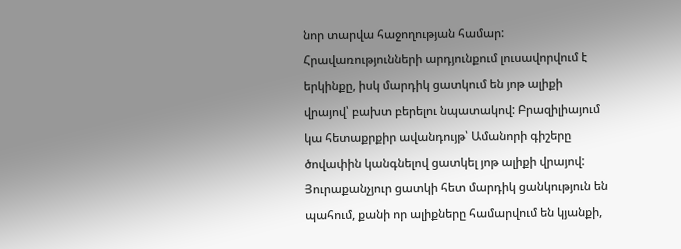նոր տարվա հաջողության համար: Հրավառությունների արդյունքում լուսավորվում է  երկինքը, իսկ մարդիկ ցատկում են յոթ ալիքի վրայով՝ բախտ բերելու նպատակով: Բրազիլիայում կա հետաքրքիր ավանդույթ՝ Ամանորի գիշերը ծովափին կանգնելով ցատկել յոթ ալիքի վրայով: Յուրաքանչյուր ցատկի հետ մարդիկ ցանկություն են պահում, քանի որ ալիքները համարվում են կյանքի,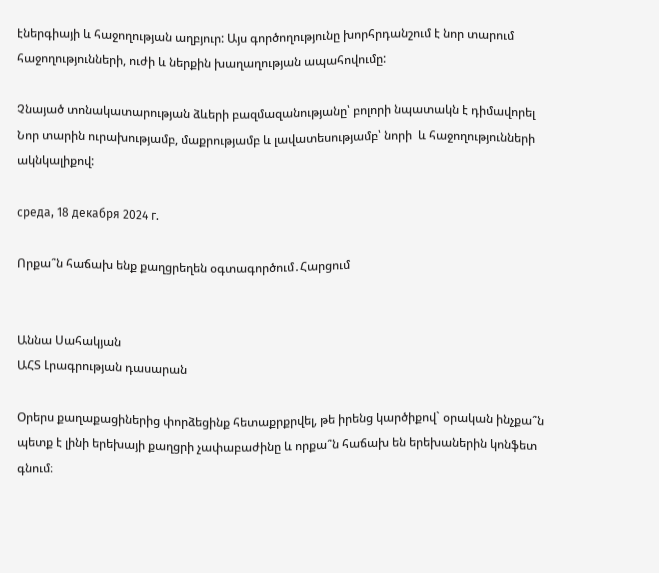էներգիայի և հաջողության աղբյուր: Այս գործողությունը խորհրդանշում է նոր տարում հաջողությունների, ուժի և ներքին խաղաղության ապահովումը:

Չնայած տոնակատարության ձևերի բազմազանությանը՝ բոլորի նպատակն է դիմավորել Նոր տարին ուրախությամբ, մաքրությամբ և լավատեսությամբ՝ նորի  և հաջողությունների ակնկալիքով:

среда, 18 декабря 2024 г.

Որքա՞ն հաճախ ենք քաղցրեղեն օգտագործում․Հարցում


Աննա Սահակյան
ԱՀՏ Լրագրության դասարան

Օրերս քաղաքացիներից փորձեցինք հետաքրքրվել, թե իրենց կարծիքով` օրական ինչքա՞ն պետք է լինի երեխայի քաղցրի չափաբաժինը և որքա՞ն հաճախ են երեխաներին կոնֆետ գնում։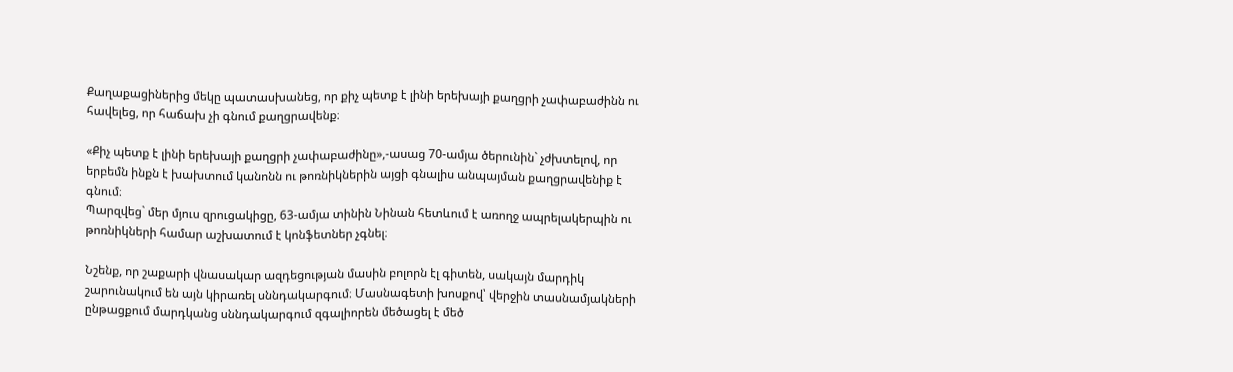Քաղաքացիներից մեկը պատասխանեց, որ քիչ պետք է լինի երեխայի քաղցրի չափաբաժինն ու հավելեց, որ հաճախ չի գնում քաղցրավենք։

«Քիչ պետք է լինի երեխայի քաղցրի չափաբաժինը»,-ասաց 70-ամյա ծերունին` չժխտելով, որ երբեմն ինքն է խախտում կանոնն ու թոռնիկներին այցի գնալիս անպայման քաղցրավենիք է գնում։
Պարզվեց` մեր մյուս զրուցակիցը, 63-ամյա տինին Նինան հետևում է առողջ ապրելակերպին ու թոռնիկների համար աշխատում է կոնֆետներ չգնել։

Նշենք, որ շաքարի վնասակար ազդեցության մասին բոլորն էլ գիտեն, սակայն մարդիկ շարունակում են այն կիրառել սննդակարգում։ Մասնագետի խոսքով՝ վերջին տասնամյակների ընթացքում մարդկանց սննդակարգում զգալիորեն մեծացել է մեծ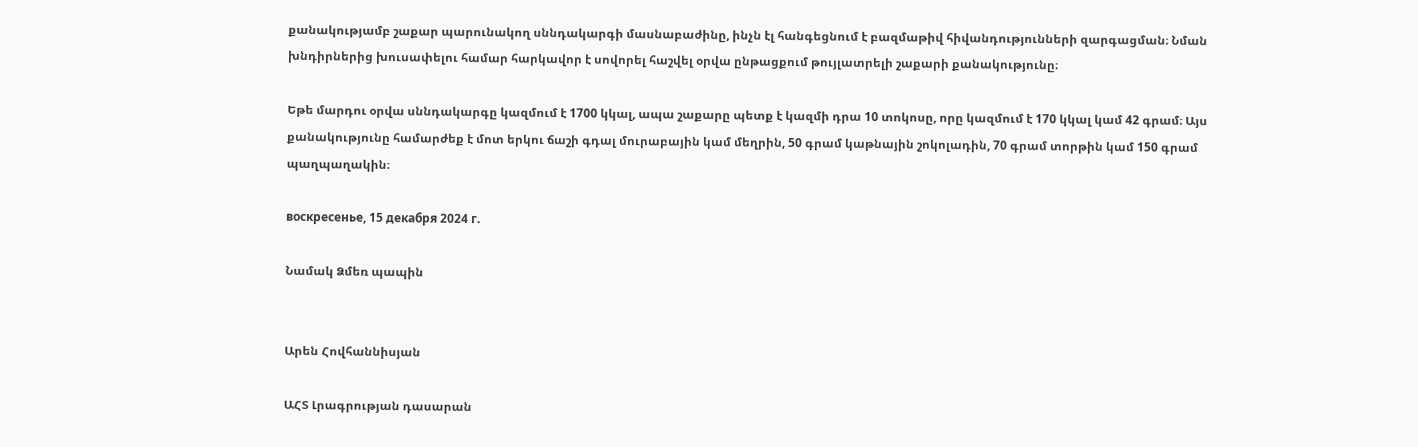քանակությամբ շաքար պարունակող սննդակարգի մասնաբաժինը, ինչն էլ հանգեցնում է բազմաթիվ հիվանդությունների զարգացման։ Նման խնդիրներից խուսափելու համար հարկավոր է սովորել հաշվել օրվա ընթացքում թույլատրելի շաքարի քանակությունը։

Եթե մարդու օրվա սննդակարգը կազմում է 1700 կկալ, ապա շաքարը պետք է կազմի դրա 10 տոկոսը, որը կազմում է 170 կկալ կամ 42 գրամ։ Այս քանակությունը համարժեք է մոտ երկու ճաշի գդալ մուրաբային կամ մեղրին, 50 գրամ կաթնային շոկոլադին, 70 գրամ տորթին կամ 150 գրամ պաղպաղակին։

воскресенье, 15 декабря 2024 г.

Նամակ Ձմեռ պապին


Արեն Հովհաննիսյան

ԱՀՏ Լրագրության դասարան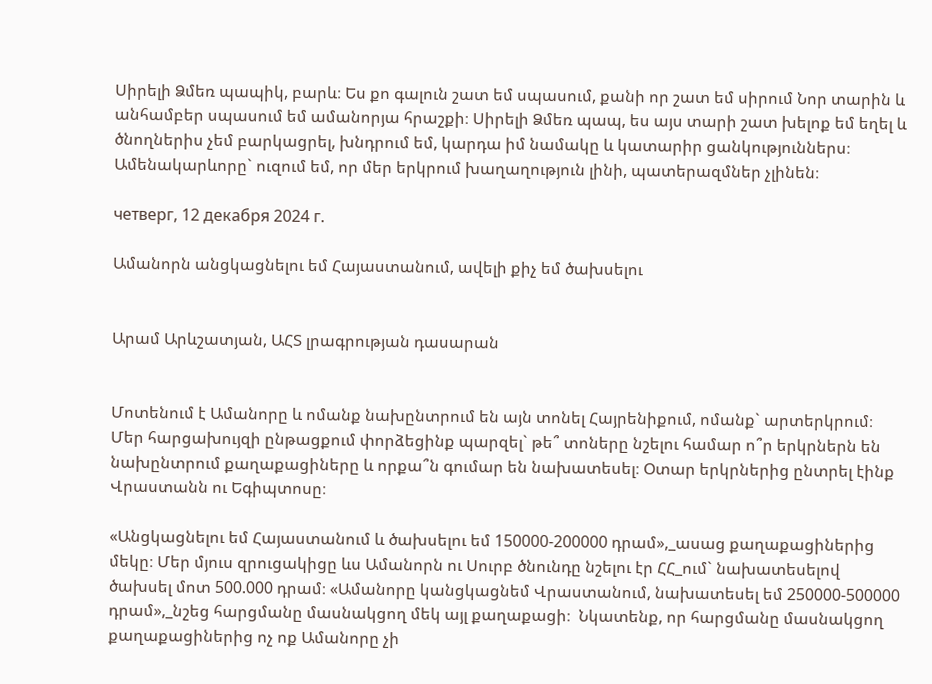Սիրելի Ձմեռ պապիկ, բարև։ Ես քո գալուն շատ եմ սպասում, քանի որ շատ եմ սիրում Նոր տարին և անհամբեր սպասում եմ ամանորյա հրաշքի։ Սիրելի Ձմեռ պապ, ես այս տարի շատ խելոք եմ եղել և ծնողներիս չեմ բարկացրել, խնդրում եմ, կարդա իմ նամակը և կատարիր ցանկություններս։ Ամենակարևորը` ուզում եմ, որ մեր երկրում խաղաղություն լինի, պատերազմներ չլինեն։

четверг, 12 декабря 2024 г.

Ամանորն անցկացնելու եմ Հայաստանում, ավելի քիչ եմ ծախսելու


Արամ Արևշատյան, ԱՀՏ լրագրության դասարան


Մոտենում է Ամանորը և ոմանք նախընտրում են այն տոնել Հայրենիքում, ոմանք` արտերկրում։ Մեր հարցախույզի ընթացքում փորձեցինք պարզել` թե՞ տոները նշելու համար ո՞ր երկրներն են նախընտրում քաղաքացիները և որքա՞ն գումար են նախատեսել։ Օտար երկրներից ընտրել էինք Վրաստանն ու Եգիպտոսը։

«Անցկացնելու եմ Հայաստանում և ծախսելու եմ 150000-200000 դրամ»,_ասաց քաղաքացիներից մեկը։ Մեր մյուս զրուցակիցը ևս Ամանորն ու Սուրբ ծնունդը նշելու էր ՀՀ_ում` նախատեսելով ծախսել մոտ 500.000 դրամ։ «Ամանորը կանցկացնեմ Վրաստանում, նախատեսել եմ 250000-500000 դրամ»,_նշեց հարցմանը մասնակցող մեկ այլ քաղաքացի։  Նկատենք, որ հարցմանը մասնակցող քաղաքացիներից ոչ ոք Ամանորը չի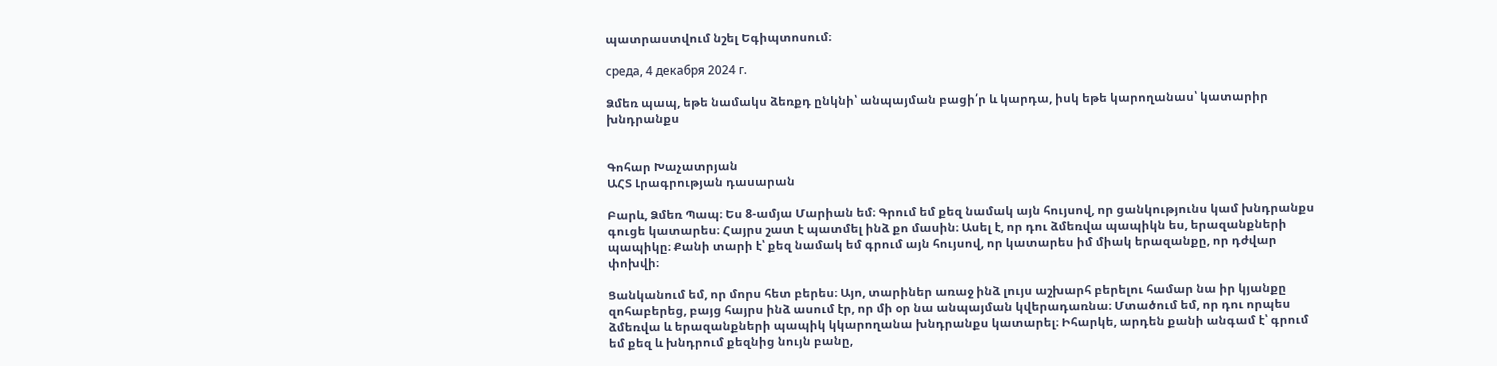պատրաստվում նշել Եգիպտոսում։

среда, 4 декабря 2024 г.

Ձմեռ պապ, եթե նամակս ձեռքդ ընկնի՝ անպայման բացի՛ր և կարդա, իսկ եթե կարողանաս՝ կատարիր խնդրանքս


Գոհար Խաչատրյան
ԱՀՏ Լրագրության դասարան

Բարև, Ձմեռ Պապ։ Ես 8-ամյա Մարիան եմ։ Գրում եմ քեզ նամակ այն հույսով, որ ցանկությունս կամ խնդրանքս գուցե կատարես։ Հայրս շատ է պատմել ինձ քո մասին։ Ասել է, որ դու ձմեռվա պապիկն ես, երազանքների պապիկը։ Քանի տարի է՝ քեզ նամակ եմ գրում այն հույսով, որ կատարես իմ միակ երազանքը, որ դժվար փոխվի։

Ցանկանում եմ, որ մորս հետ բերես։ Այո, տարիներ առաջ ինձ լույս աշխարհ բերելու համար նա իր կյանքը զոհաբերեց, բայց հայրս ինձ ասում էր, որ մի օր նա անպայման կվերադառնա։ Մտածում եմ, որ դու որպես ձմեռվա և երազանքների պապիկ կկարողանա խնդրանքս կատարել։ Իհարկե, արդեն քանի անգամ է՝ գրում եմ քեզ և խնդրում քեզնից նույն բանը,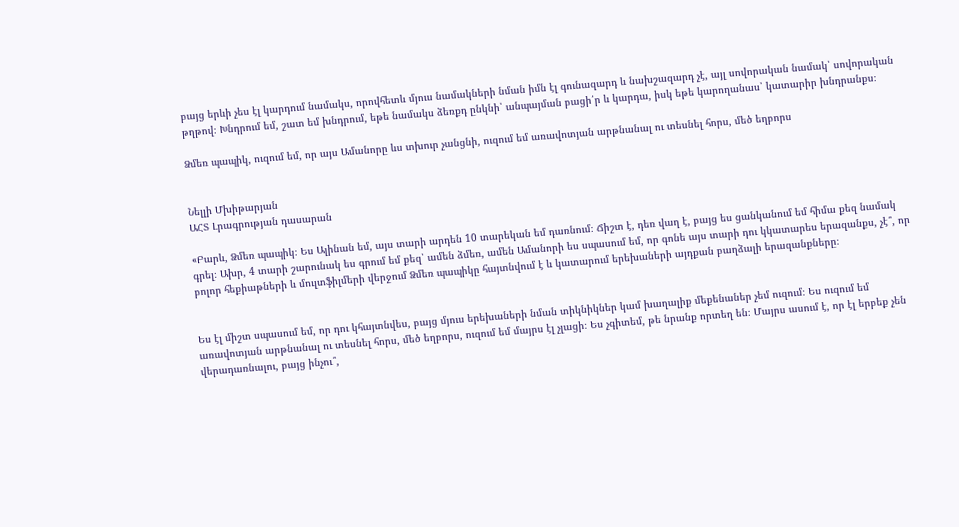բայց երևի չես էլ կարդում նամակս, որովհետև մյուս նամակների նման իմն էլ գունազարդ և նախշազարդ չէ, այլ սովորական նամակ՝ սովորական թղթով։ Խնդրում եմ, շատ եմ խնդրում, եթե նամակս ձեռքդ ընկնի՝ անպայման բացի՛ր և կարդա, իսկ եթե կարողանաս՝ կատարիր խնդրանքս։

Ձմեռ պապիկ, ուզում եմ, որ այս Ամանորը ևս տխուր չանցնի, ուզում եմ առավոտյան արթնանալ ու տեսնել հորս, մեծ եղբորս


Նելլի Մխիթարյան
ԱՀՏ Լրագրության դասարան

«Բարև, Ձմեռ պապիկ։ Ես Ալինան եմ, այս տարի արդեն 10 տարեկան եմ դառնում։ Ճիշտ է, դեռ վաղ է, բայց ես ցանկանում եմ հիմա քեզ նամակ գրել։ Ախր, 4 տարի շարունակ ես գրում եմ քեզ՝ ամեն ձմեռ, ամեն Ամանորի ես սպասում եմ, որ գոնե այս տարի դու կկատարես երազանքս, չէ՞, որ բոլոր հեքիաթների և մուլտֆիլմերի վերջում Ձմեռ պապիկը հայտնվում է և կատարում երեխաների այդքան բաղձալի երազանքները։


Ես էլ միշտ սպասում եմ, որ դու կհայտնվես, բայց մյուս երեխաների նման տիկնիկներ կամ խաղալիք մեքենաներ չեմ ուզում։ Ես ուզում եմ առավոտյան արթնանալ ու տեսնել հորս, մեծ եղբորս, ուզում եմ մայրս էլ չլացի։ Ես չգիտեմ, թե նրանք որտեղ են։ Մայրս ասում է, որ էլ երբեք չեն վերադառնալու, բայց ինչու՞,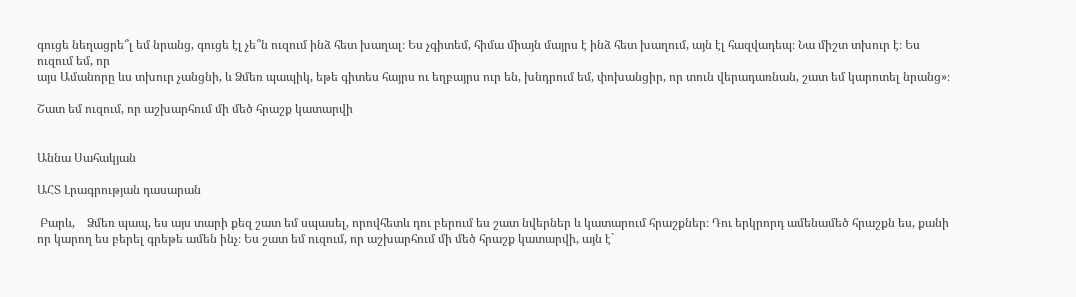գուցե նեղացրե՞լ եմ նրանց, գուցե էլ չե՞ն ուզում ինձ հետ խաղալ։ Ես չգիտեմ, հիմա միայն մայրս է ինձ հետ խաղում, այն էլ հազվադեպ։ Նա միշտ տխուր է։ Ես ուզում եմ, որ
այս Ամանորը ևս տխուր չանցնի, և Ձմեռ պապիկ, եթե գիտես հայրս ու եղբայրս ուր են, խնդրում եմ, փոխանցիր, որ տուն վերադառնան, շատ եմ կարոտել նրանց»։

Շատ եմ ուզում, որ աշխարհում մի մեծ հրաշք կատարվի


Աննա Սահակյան

ԱՀՏ Լրագրության դասարան

 Բարև,    Ձմեռ պապ, ես այս տարի քեզ շատ եմ սպասել, որովհետև դու բերում ես շատ նվերներ և կատարում հրաշքներ։ Դու երկրորդ ամենամեծ հրաշքն ես, քանի որ կարող ես բերել գրեթե ամեն ինչ։ Ես շատ եմ ուզում, որ աշխարհում մի մեծ հրաշք կատարվի, այն է`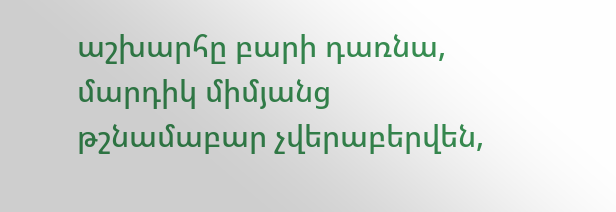աշխարհը բարի դառնա, մարդիկ միմյանց թշնամաբար չվերաբերվեն,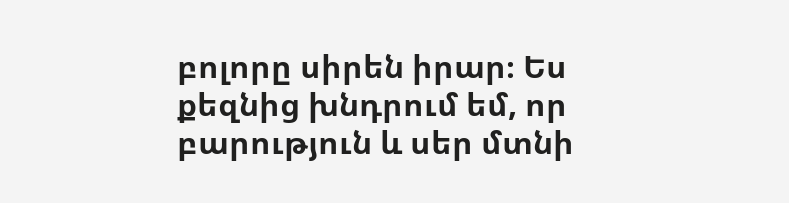բոլորը սիրեն իրար։ Ես քեզնից խնդրում եմ, որ    բարություն և սեր մտնի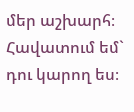մեր աշխարհ։ Հավատում եմ` դու կարող ես։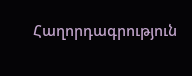Հաղորդագրություն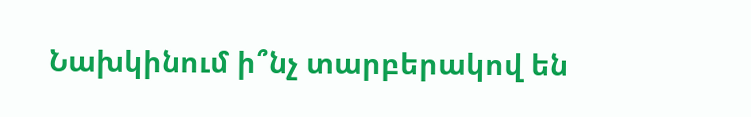Նախկինում ի՞նչ տարբերակով են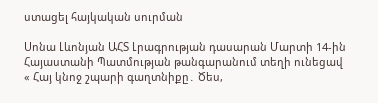ստացել հայկական սուրման

Սոնա Լևոնյան ԱՀՏ Լրագրության դասարան Մարտի 14-ին Հայաստանի Պատմության թանգարանում տեղի ունեցավ  « Հայ կնոջ շպարի գաղտնիքը․ Ծես,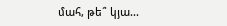մահ, թե՞ կյա...